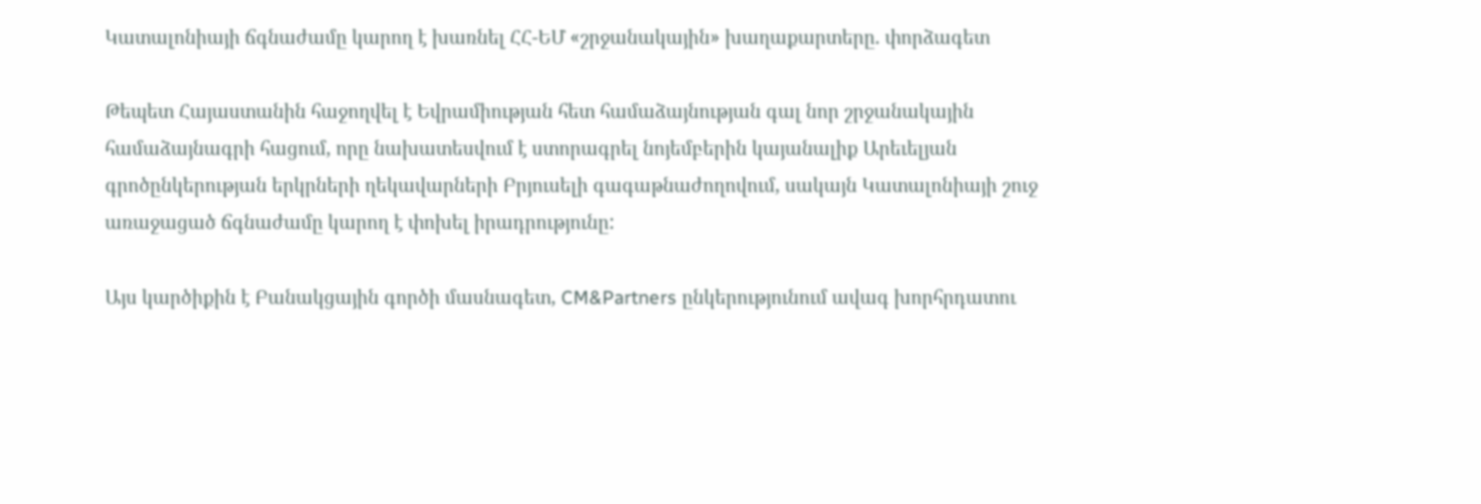Կատալոնիայի ճգնաժամը կարող է խառնել ՀՀ-ԵՄ «շրջանակային» խաղաքարտերը. փորձագետ

Թեպետ Հայաստանին հաջողվել է Եվրամիության հետ համաձայնության գալ նոր շրջանակային համաձայնագրի հացում, որը նախատեսվում է ստորագրել նոյեմբերին կայանալիք Արեւելյան գրոծընկերության երկրների ղեկավարների Բրյուսելի գագաթնաժողովում, սակայն Կատալոնիայի շուջ առաջացած ճգնաժամը կարող է փոխել իրադրությունը:

Այս կարծիքին է Բանակցային գործի մասնագետ, CM&Partners ընկերությունում ավագ խորհրդատու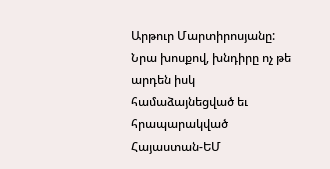Արթուր Մարտիրոսյանը: Նրա խոսքով, խնդիրը ոչ թե արդեն իսկ համաձայնեցված եւ հրապարակված Հայաստան-ԵՄ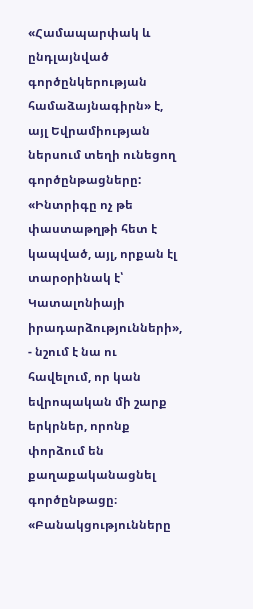«Համապարփակ և ընդլայնված գործընկերության համաձայնագիրն» է, այլ Եվրամիության ներսում տեղի ունեցող գործընթացները: «Ինտրիգը ոչ թե փաստաթղթի հետ է կապված, այլ, որքան էլ տարօրինակ է՝ Կատալոնիայի իրադարձությունների», - նշում է նա ու հավելում, որ կան եվրոպական մի շարք երկրներ, որոնք փորձում են քաղաքականացնել գործընթացը։ «Բանակցությունները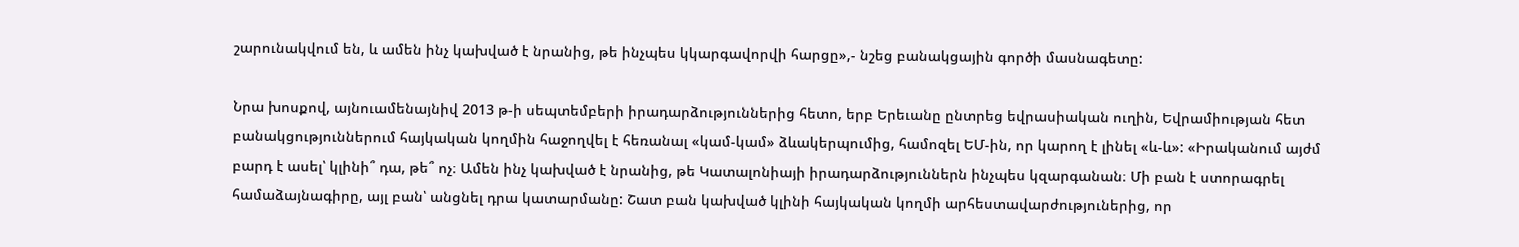շարունակվում են, և ամեն ինչ կախված է նրանից, թե ինչպես կկարգավորվի հարցը»,- նշեց բանակցային գործի մասնագետը:

Նրա խոսքով, այնուամենայնիվ 2013 թ-ի սեպտեմբերի իրադարձություններից հետո, երբ Երեւանը ընտրեց եվրասիական ուղին, Եվրամիության հետ բանակցություններում հայկական կողմին հաջողվել է հեռանալ «կամ-կամ» ձևակերպումից, համոզել ԵՄ-ին, որ կարող է լինել «և-և»: «Իրականում այժմ բարդ է ասել՝ կլինի՞ դա, թե՞ ոչ։ Ամեն ինչ կախված է նրանից, թե Կատալոնիայի իրադարձություններն ինչպես կզարգանան։ Մի բան է ստորագրել համաձայնագիրը, այլ բան՝ անցնել դրա կատարմանը: Շատ բան կախված կլինի հայկական կողմի արհեստավարժություներից, որ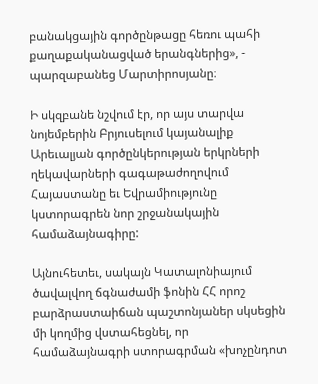բանակցային գործընթացը հեռու պահի քաղաքականացված երանգներից», - պարզաբանեց Մարտիրոսյանը։

Ի սկզբանե նշվում էր, որ այս տարվա նոյեմբերին Բրյուսելում կայանալիք Արեւալյան գործընկերության երկրների ղեկավարների գագաթաժողովում Հայաստանը եւ Եվրամիությունը կստորագրեն նոր շրջանակային համաձայնագիրը:

Այնուհետեւ, սակայն Կատալոնիայում ծավալվող ճգնաժամի ֆոնին ՀՀ որոշ բարձրաստաիճան պաշտոնյաներ սկսեցին մի կողմից վստահեցնել, որ համաձայնագրի ստորագրման «խոչընդոտ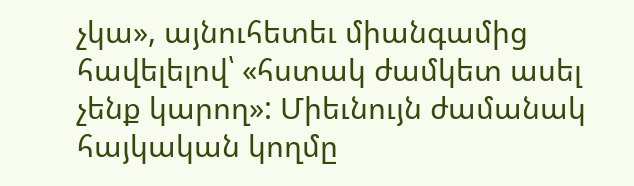չկա», այնուհետեւ միանգամից հավելելով՝ «հստակ ժամկետ ասել չենք կարող»: Միեւնույն ժամանակ հայկական կողմը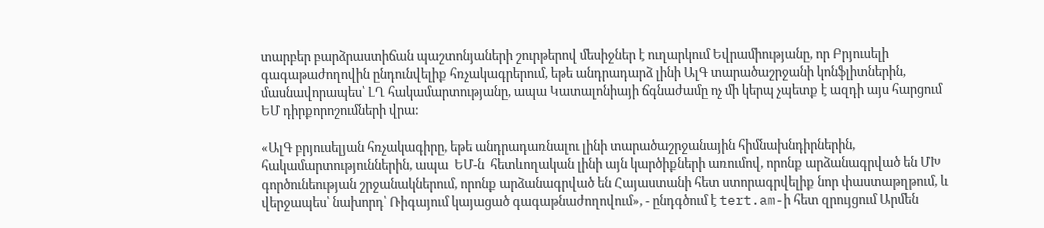տարբեր բարձրաստիճան պաշտոնյաների շուրթերով մեսիջներ է ուղարկում Եվրամիությանը, որ Բրյուսելի գագաթաժողովին ընդունվելիք հռչակագրերում, եթե անդրադարձ լինի ԱլԳ տարածաշրջանի կոնֆլիտներին, մասնավորապես՝ ԼՂ հակամարտությանը, ապա Կատալոնիայի ճգնաժամը ոչ մի կերպ չպետք է ազդի այս հարցում ԵՄ դիրքորոշումների վրա:

«ԱլԳ բրյուսելյան հռչակագիրը, եթե անդրադառնալու լինի տարածաշրջանային հիմնախնդիրներին, հակամարտություններին, ապա  ԵՄ-ն  հետևողական լինի այն կարծիքների առումով, որոնք արձանագրված են ՄԽ գործունեության շրջանակներում, որոնք արձանագրված են Հայաստանի հետ ստորագրվելիք նոր փաստաթղթում, և վերջապես՝ նախորդ՝ Ռիգայում կայացած գագաթնաժողովում», - ընդգծում է tert.am-ի հետ զրույցում Արմեն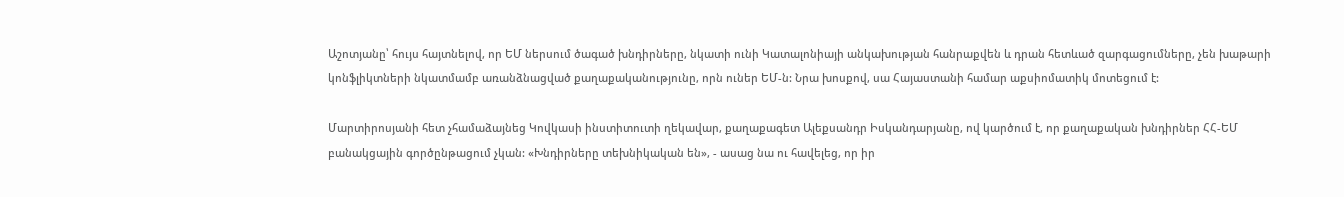Աշոտյանը՝ հույս հայտնելով, որ ԵՄ ներսում ծագած խնդիրները, նկատի ունի Կատալոնիայի անկախության հանրաքվեն և դրան հետևած զարգացումները, չեն խաթարի կոնֆլիկտների նկատմամբ առանձնացված քաղաքականությունը, որն ուներ ԵՄ-ն: Նրա խոսքով, սա Հայաստանի համար աքսիոմատիկ մոտեցում է:

Մարտիրոսյանի հետ չհամաձայնեց Կովկասի ինստիտուտի ղեկավար, քաղաքագետ Ալեքսանդր Իսկանդարյանը, ով կարծում է, որ քաղաքական խնդիրներ ՀՀ-ԵՄ բանակցային գործընթացում չկան: «Խնդիրները տեխնիկական են», - ասաց նա ու հավելեց, որ իր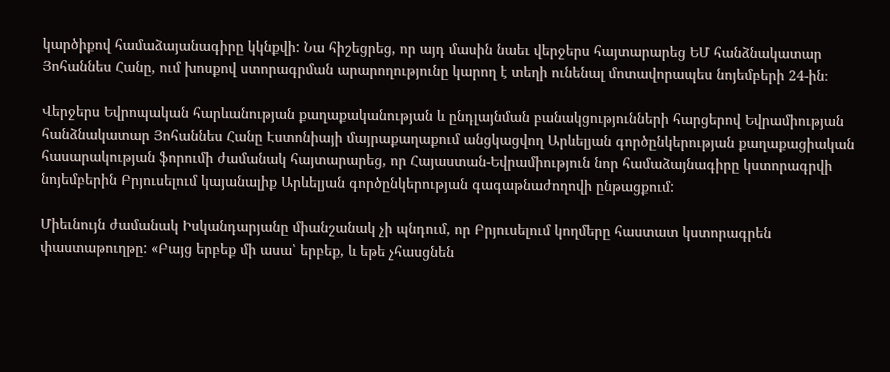կարծիքով համաձայանագիրը կկնքվի: Նա հիշեցրեց, որ այդ մասին նաեւ վերջերս հայտարարեց ԵՄ հանձնակատար Յոհաննես Հանը, ում խոսքով ստորագրման արարողությունը կարող է տեղի ունենալ մոտավորապես նոյեմբերի 24-ին։

Վերջերս Եվրոպական հարևանության քաղաքականության և ընդլայնման բանակցությունների հարցերով Եվրամիության հանձնակատար Յոհաննես Հանը Էստոնիայի մայրաքաղաքում անցկացվող Արևելյան գործընկերության քաղաքացիական հասարակության ֆորումի ժամանակ հայտարարեց, որ Հայաստան-Եվրամիություն նոր համաձայնագիրը կստորագրվի նոյեմբերին Բրյուսելում կայանալիք Արևելյան գործընկերության գագաթնաժողովի ընթացքում:

Միեւնույն ժամանակ Իսկանդարյանը միանշանակ չի պնդում, որ Բրյուսելում կողմերը հաստատ կստորագրեն փաստաթուղթը: «Բայց երբեք մի ասա՝ երբեք, և եթե չհասցնեն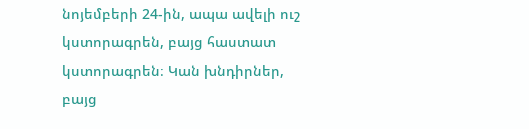նոյեմբերի 24-ին, ապա ավելի ուշ կստորագրեն, բայց հաստատ կստորագրեն։ Կան խնդիրներ, բայց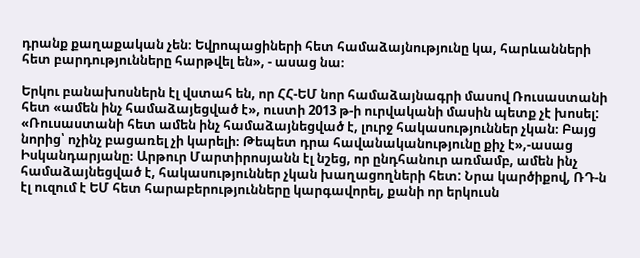դրանք քաղաքական չեն։ Եվրոպացիների հետ համաձայնությունը կա, հարևանների հետ բարդությունները հարթվել են», - ասաց նա։

Երկու բանախոսներն էլ վստահ են, որ ՀՀ-ԵՄ նոր համաձայնագրի մասով Ռուսաստանի հետ «ամեն ինչ համաձայեցված է», ուստի 2013 թ-ի ուրվականի մասին պետք չէ խոսել: «Ռուսաստանի հետ ամեն ինչ համաձայնեցված է, լուրջ հակասություններ չկան։ Բայց նորից՝ ոչինչ բացառել չի կարելի։ Թեպետ դրա հավանականությունը քիչ է»,-ասաց Իսկանդարյանը։ Արթուր Մարտիրոսյանն էլ նշեց, որ ընդհանուր առմամբ, ամեն ինչ համաձայնեցված է, հակասություններ չկան խաղացողների հետ: Նրա կարծիքով, ՌԴ-ն էլ ուզում է ԵՄ հետ հարաբերությունները կարգավորել, քանի որ երկուսն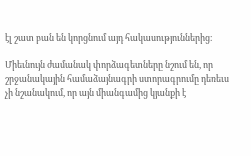էլ շատ բան են կորցնում այդ հակասություններից։

Միեւնույն ժամանակ փորձագետները նշում են, որ շրջանակային համաձայնագրի ստորագրումը դեռեւս չի նշանակում, որ այն միանգամից կյանքի է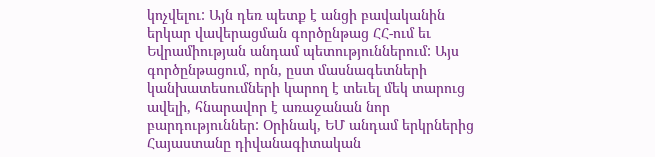կոչվելու: Այն դեռ պետք է անցի բավականին երկար վավերացման գործընթաց ՀՀ-ում եւ Եվրամիության անդամ պետություններում: Այս գործընթացում, որն, ըստ մասնագետների կանխատեսումների կարող է տեւել մեկ տարուց ավելի, հնարավոր է առաջանան նոր բարդություններ: Օրինակ, ԵՄ անդամ երկրներից Հայաստանը դիվանագիտական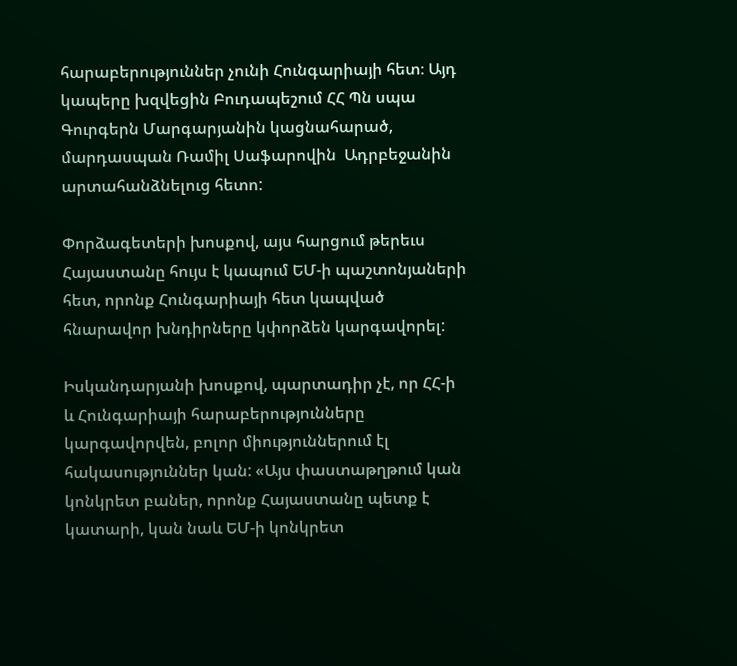հարաբերություններ չունի Հունգարիայի հետ։ Այդ կապերը խզվեցին Բուդապեշում ՀՀ Պն սպա Գուրգերն Մարգարյանին կացնահարած, մարդասպան Ռամիլ Սաֆարովին  Ադրբեջանին արտահանձնելուց հետո:

Փորձագետերի խոսքով, այս հարցում թերեւս Հայաստանը հույս է կապում ԵՄ-ի պաշտոնյաների հետ, որոնք Հունգարիայի հետ կապված հնարավոր խնդիրները կփորձեն կարգավորել:

Իսկանդարյանի խոսքով, պարտադիր չէ, որ ՀՀ-ի և Հունգարիայի հարաբերությունները կարգավորվեն, բոլոր միություններում էլ հակասություններ կան: «Այս փաստաթղթում կան կոնկրետ բաներ, որոնք Հայաստանը պետք է կատարի, կան նաև ԵՄ-ի կոնկրետ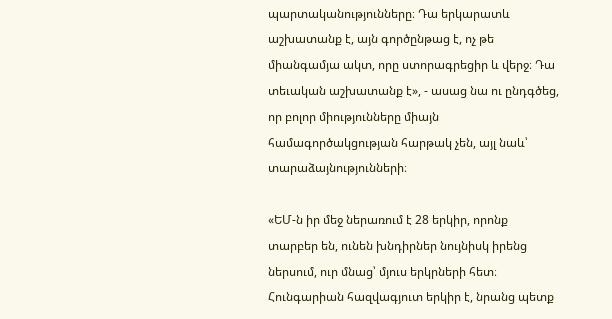պարտականությունները։ Դա երկարատև աշխատանք է, այն գործընթաց է, ոչ թե միանգամյա ակտ, որը ստորագրեցիր և վերջ։ Դա տեւական աշխատանք է», - ասաց նա ու ընդգծեց, որ բոլոր միությունները միայն համագործակցության հարթակ չեն, այլ նաև՝ տարաձայնությունների։

«ԵՄ-ն իր մեջ ներառում է 28 երկիր, որոնք տարբեր են, ունեն խնդիրներ նույնիսկ իրենց ներսում, ուր մնաց՝ մյուս երկրների հետ։ Հունգարիան հազվագյուտ երկիր է, նրանց պետք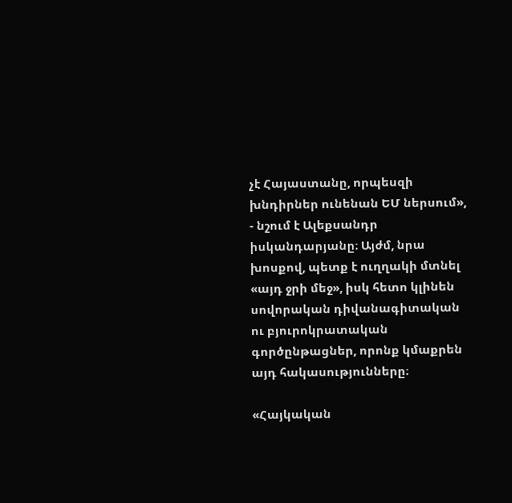չէ Հայաստանը, որպեսզի խնդիրներ ունենան ԵՄ ներսում», - նշում է Ալեքսանդր իսկանդարյանը։ Այժմ, նրա խոսքով, պետք է ուղղակի մտնել «այդ ջրի մեջ», իսկ հետո կլինեն սովորական դիվանագիտական ու բյուրոկրատական գործընթացներ, որոնք կմաքրեն այդ հակասությունները։

«Հայկական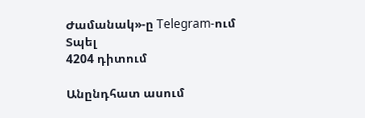Ժամանակ»-ը Telegram-ում
Տպել
4204 դիտում

Անընդհատ ասում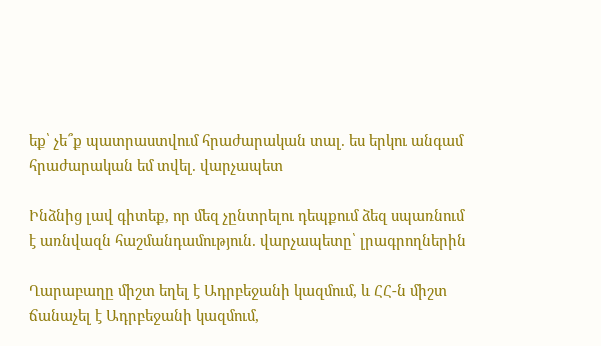եք՝ չե՞ք պատրաստվում հրաժարական տալ. ես երկու անգամ հրաժարական եմ տվել. վարչապետ

Ինձնից լավ գիտեք, որ մեզ չընտրելու դեպքում ձեզ սպառնում է առնվազն հաշմանդամություն. վարչապետը՝ լրագրողներին

Ղարաբաղը միշտ եղել է Ադրբեջանի կազմում, և ՀՀ-ն միշտ ճանաչել է Ադրբեջանի կազմում,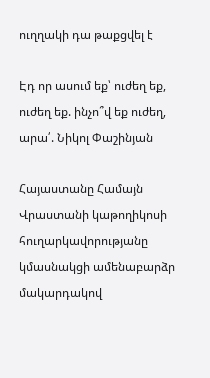ուղղակի դա թաքցվել է

Էդ որ ասում եք՝ ուժեղ եք, ուժեղ եք. ինչո՞վ եք ուժեղ, արա՛. Նիկոլ Փաշինյան

Հայաստանը Համայն Վրաստանի կաթողիկոսի հուղարկավորությանը կմասնակցի ամենաբարձր մակարդակով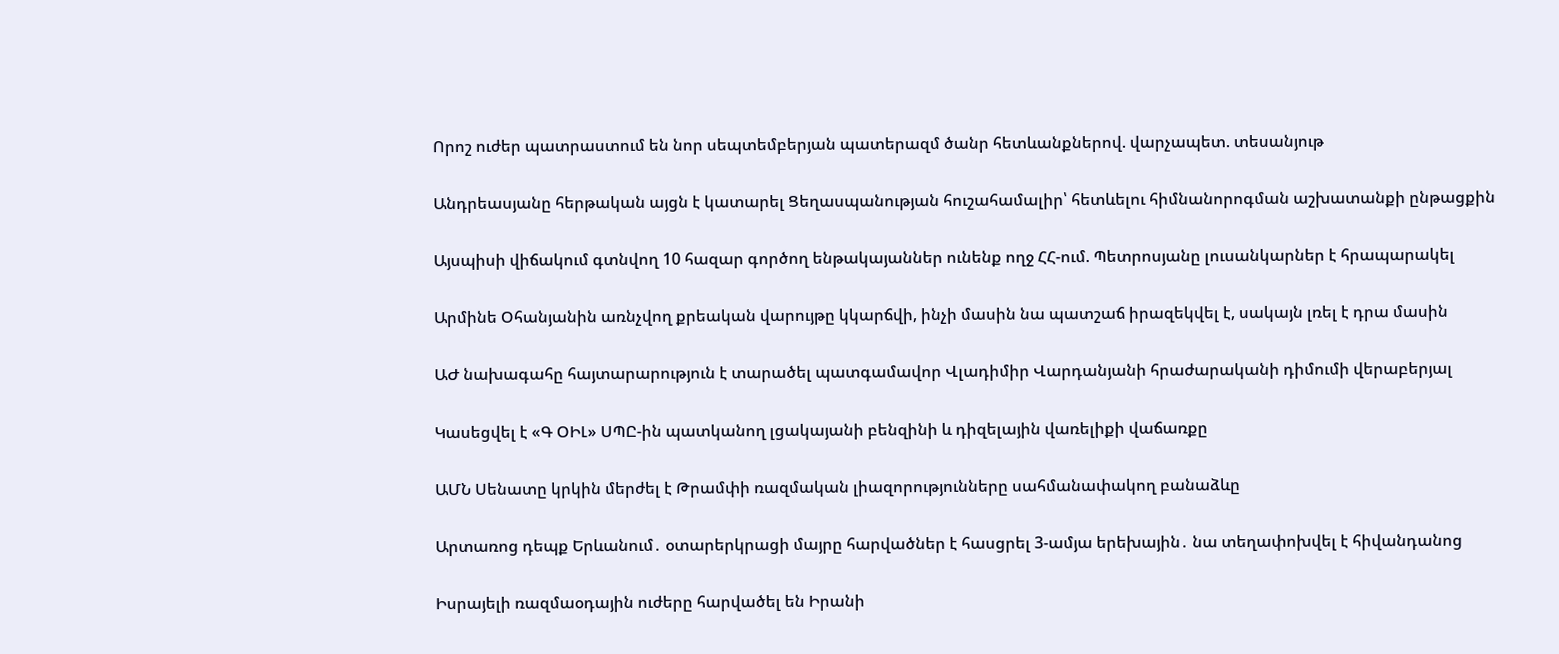Որոշ ուժեր պատրաստում են նոր սեպտեմբերյան պատերազմ ծանր հետևանքներով. վարչապետ. տեսանյութ

Անդրեասյանը հերթական այցն է կատարել Ցեղասպանության հուշահամալիր՝ հետևելու հիմնանորոգման աշխատանքի ընթացքին

Այսպիսի վիճակում գտնվող 10 հազար գործող ենթակայաններ ունենք ողջ ՀՀ-ում. Պետրոսյանը լուսանկարներ է հրապարակել

Արմինե Օհանյանին առնչվող քրեական վարույթը կկարճվի, ինչի մասին նա պատշաճ իրազեկվել է, սակայն լռել է դրա մասին

ԱԺ նախագահը հայտարարություն է տարածել պատգամավոր Վլադիմիր Վարդանյանի հրաժարականի դիմումի վերաբերյալ

Կասեցվել է «Գ ՕԻԼ» ՍՊԸ-ին պատկանող լցակայանի բենզինի և դիզելային վառելիքի վաճառքը

ԱՄՆ Սենատը կրկին մերժել է Թրամփի ռազմական լիազորությունները սահմանափակող բանաձևը

Արտառոց դեպք Երևանում․ օտարերկրացի մայրը հարվածներ է հասցրել 3-ամյա երեխային․ նա տեղափոխվել է հիվանդանոց

Իսրայելի ռազմաօդային ուժերը հարվածել են Իրանի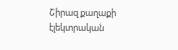Շիրազ քաղաքի էլեկտրական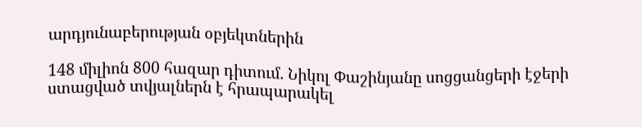արդյունաբերության օբյեկտներին

148 միլիոն 800 հազար դիտում. Նիկոլ Փաշինյանը սոցցանցերի էջերի ստացված տվյալներն է հրապարակել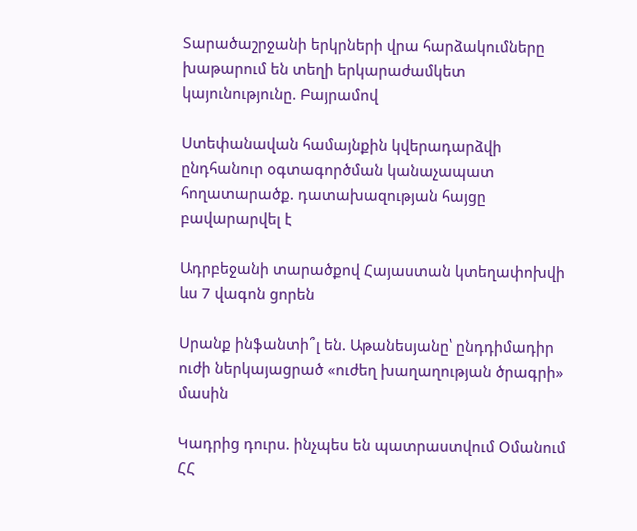Տարածաշրջանի երկրների վրա հարձակումները խաթարում են տեղի երկարաժամկետ կայունությունը. Բայրամով

Ստեփանավան համայնքին կվերադարձվի ընդհանուր օգտագործման կանաչապատ հողատարածք. դատախազության հայցը բավարարվել է

Ադրբեջանի տարածքով Հայաստան կտեղափոխվի ևս 7 վագոն ցորեն

Սրանք ինֆանտի՞լ են. Աթանեսյանը՝ ընդդիմադիր ուժի ներկայացրած «ուժեղ խաղաղության ծրագրի» մասին

Կադրից դուրս. ինչպես են պատրաստվում Օմանում ՀՀ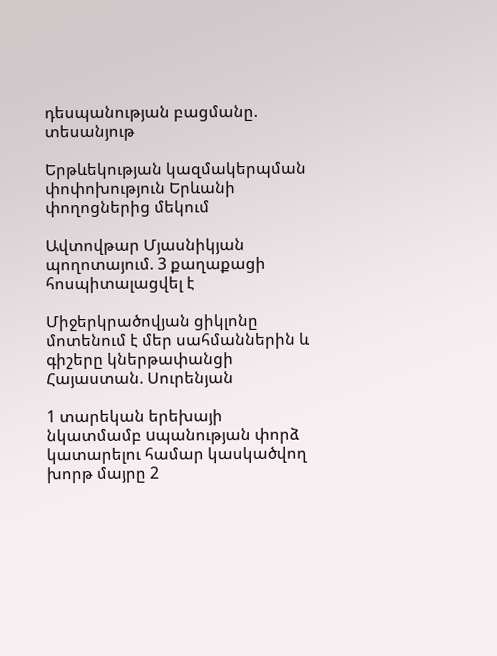դեսպանության բացմանը. տեսանյութ

Երթևեկության կազմակերպման փոփոխություն Երևանի փողոցներից մեկում

Ավտովթար Մյասնիկյան պողոտայում. 3 քաղաքացի հոսպիտալացվել է

Միջերկրածովյան ցիկլոնը մոտենում է մեր սահմաններին և գիշերը կներթափանցի Հայաստան. Սուրենյան

1 տարեկան երեխայի նկատմամբ uպանության փորձ կատարելու համար կասկածվող խորթ մայրը 2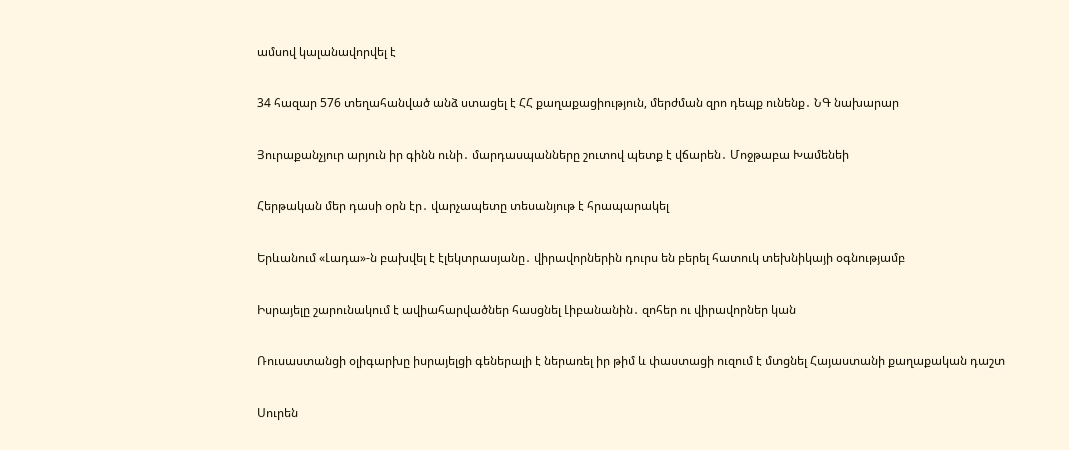ամսով կալանավորվել է

34 հազար 576 տեղահանված անձ ստացել է ՀՀ քաղաքացիություն, մերժման զրո դեպք ունենք․ ՆԳ նախարար

Յուրաքանչյուր արյուն իր գինն ունի․ մարդասպանները շուտով պետք է վճարեն․ Մոջթաբա Խամենեի

Հերթական մեր դասի օրն էր․ վարչապետը տեսանյութ է հրապարակել

Երևանում «Լադա»-ն բախվել է էլեկտրասյանը․ վիրավորներին դուրս են բերել հատուկ տեխնիկայի օգնությամբ

Իսրայելը շարունակում է ավիահարվածներ հասցնել Լիբանանին․ զոհեր ու վիրավորներ կան

Ռուսաստանցի օլիգարխը իսրայելցի գեներալի է ներառել իր թիմ և փաստացի ուզում է մտցնել Հայաստանի քաղաքական դաշտ

Սուրեն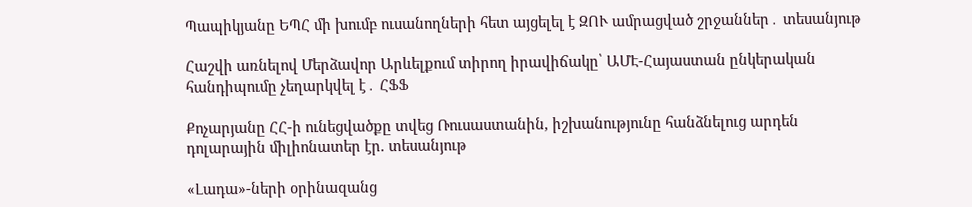Պապիկյանը ԵՊՀ մի խումբ ուսանողների հետ այցելել է ԶՈՒ ամրացված շրջաններ․ տեսանյութ

Հաշվի առնելով Մերձավոր Արևելքում տիրող իրավիճակը՝ ԱՄԷ-Հայաստան ընկերական հանդիպումը չեղարկվել է․ ՀՖՖ

Քոչարյանը ՀՀ-ի ունեցվածքը տվեց Ռուսաստանին, իշխանությունը հանձնելուց արդեն դոլարային միլիոնատեր էր. տեսանյութ

«Լադա»-ների օրինազանց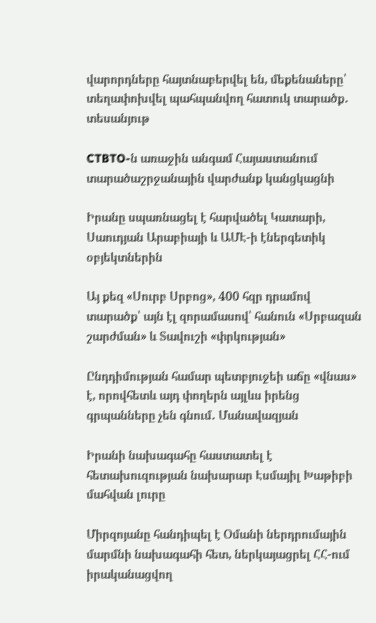վարորդները հայտնաբերվել են, մեքենաները՝ տեղափոխվել պահպանվող հատուկ տարածք․ տեսանյութ

CTBTO-ն առաջին անգամ Հայաստանում տարածաշրջանային վարժանք կանցկացնի

Իրանը սպառնացել է հարվածել Կատարի, Սաուդյան Արաբիայի և ԱՄԷ-ի էներգետիկ օբյեկտներին

Այ քեզ «Սուրբ Սրբոց», 400 հզր դրամով տարածք՝ այն էլ զորամասով՝ հանուն «Սրբազան շարժման» և Տավուշի «փրկության»

Ընդդիմության համար պետբյուջեի աճը «վնաս» է, որովհետև այդ փողերն այլևս իրենց գրպանները չեն գնում․ Մանավազյան

Իրանի նախագահը հաստատել է հետախուզության նախարար Էսմայիլ Խաթիբի մահվան լուրը

Միրզոյանը հանդիպել է Օմանի ներդրումային մարմնի նախագահի հետ, ներկայացրել ՀՀ-ում իրականացվող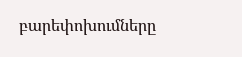բարեփոխումները